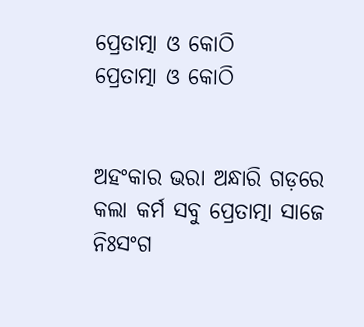ପ୍ରେତାତ୍ମା ଓ କୋଠି
ପ୍ରେତାତ୍ମା ଓ କୋଠି


ଅହଂକାର ଭରା ଅନ୍ଧାରି ଗଡ଼ରେ
କଲା କର୍ମ ସବୁ ପ୍ରେତାତ୍ମା ସାଜେ
ନିଃସଂଗ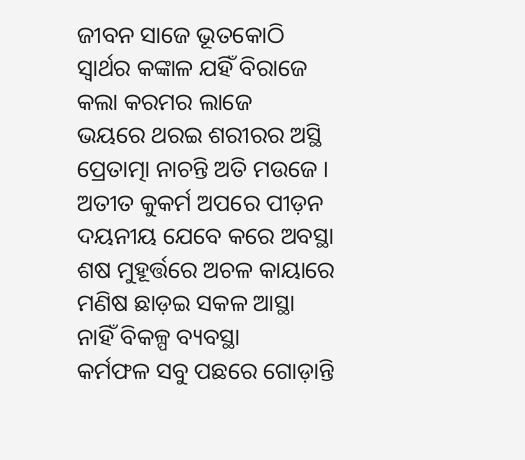ଜୀବନ ସାଜେ ଭୂତକୋଠି
ସ୍ୱାର୍ଥର କଙ୍କାଳ ଯହିଁ ବିରାଜେ
କଲା କରମର ଲାଜେ
ଭୟରେ ଥରଇ ଶରୀରର ଅସ୍ଥି
ପ୍ରେତାତ୍ମା ନାଚନ୍ତି ଅତି ମଉଜେ ।
ଅତୀତ କୁକର୍ମ ଅପରେ ପୀଡ଼ନ
ଦୟନୀୟ ଯେବେ କରେ ଅବସ୍ଥା
ଶଷ ମୁହୂର୍ତ୍ତରେ ଅଚଳ କାୟାରେ
ମଣିଷ ଛାଡ଼ଇ ସକଳ ଆସ୍ଥା
ନାହିଁ ବିକଳ୍ପ ବ୍ୟବସ୍ଥା
କର୍ମଫଳ ସବୁ ପଛରେ ଗୋଡ଼ାନ୍ତି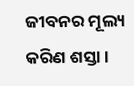ଜୀବନର ମୂଲ୍ୟ କରିଣ ଶସ୍ତା ।